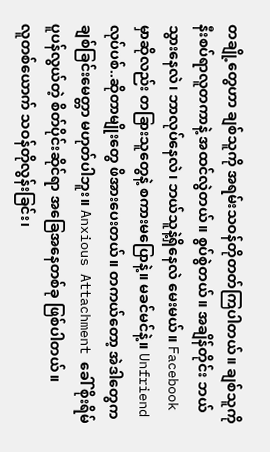တချို့တွေဟာ ချစ်သူကို အရမ်းသဝန်တိုတတ်ကြပါတယ်။ ချစ်သူကို နီးစပ်ရာလူတကာနဲ့ အထင်လွဲတယ်။ စွပ်စွဲတယ်။ အချိန်တိုင်း ဘယ်သွားနေလဲ၊ ဘာလုပ်နေလဲ၊ ဘယ်သူနဲ့ရှိနေလဲ မေးမယ်။ Facebook မှာဆိုလည်း တခြားသူတွေနဲ့ စကားမပြောနဲ့။ မခင်မင်နဲ့။ Unfriend လုပ်ပစ်..ဆိုတာမျိုးတွေ ဖိအားပေးတယ်။ တကယ်တော့ အဲဒါတွေက ချစ်ခြင်းမေတ္တာ မဟုတ်ပါဘူး။ Anxious Attachment ခေါ် စိုးရိမ်ပူပန်လွယ်တဲ့ စိတ်ပိုင်းဆိုင်ရာ အခြေအနေတစ်ခု ဖြစ်ပါတယ်။
လူတစ်ယောက် သဝန်တိုလွန်းခြင်း၊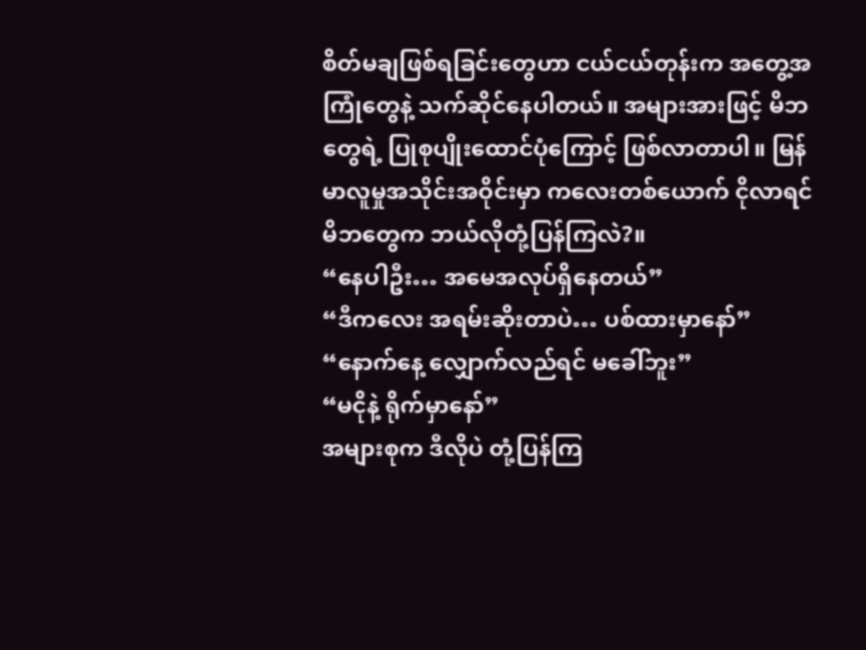စိတ်မချဖြစ်ရခြင်းတွေဟာ ငယ်ငယ်တုန်းက အတွေ့အကြုံတွေနဲ့ သက်ဆိုင်နေပါတယ်။ အများအားဖြင့် မိဘတွေရဲ့ ပြုစုပျိုးထောင်ပုံကြောင့် ဖြစ်လာတာပါ။ မြန်မာလူမှုအသိုင်းအဝိုင်းမှာ ကလေးတစ်ယောက် ငိုလာရင် မိဘတွေက ဘယ်လိုတုံ့ပြန်ကြလဲ?။
“နေပါဦး… အမေအလုပ်ရှိနေတယ်”
“ဒီကလေး အရမ်းဆိုးတာပဲ… ပစ်ထားမှာနော်”
“နောက်နေ့ လျှောက်လည်ရင် မခေါ်ဘူး”
“မငိုနဲ့ ရိုက်မှာနော်”
အများစုက ဒီလိုပဲ တုံ့ပြန်ကြ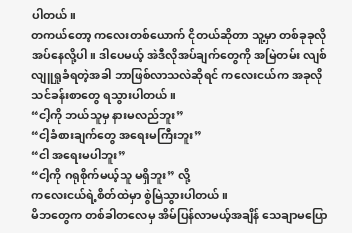ပါတယ်။
တကယ်တော့ ကလေးတစ်ယောက် ငိုတယ်ဆိုတာ သူ့မှာ တစ်ခုခုလိုအပ်နေလို့ပါ။ ဒါပေမယ့် အဲဒီလိုအပ်ချက်တွေကို အမြဲတမ်း လျစ်လျူရှုခံရတဲ့အခါ ဘာဖြစ်လာသလဲဆိုရင် ကလေးငယ်က အခုလို သင်ခန်းစာတွေ ရသွားပါတယ်။
“ငါ့ကို ဘယ်သူမှ နားမလည်ဘူး”
“ငါ့ခံစားချက်တွေ အရေးမကြီးဘူး”
“ငါ အရေးမပါဘူး”
“ငါ့ကို ဂရုစိုက်မယ့်သူ မရှိဘူး” လို့
ကလေးငယ်ရဲ့စိတ်ထဲမှာ စွဲမြဲသွားပါတယ်။
မိဘတွေက တစ်ခါတလေမှ အိမ်ပြန်လာမယ့်အချိန် သေချာမပြော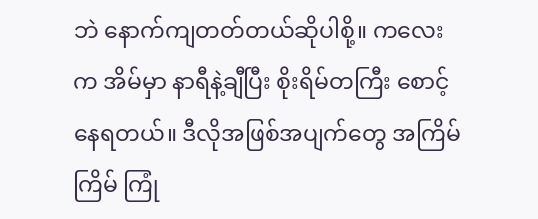ဘဲ နောက်ကျတတ်တယ်ဆိုပါစို့။ ကလေးက အိမ်မှာ နာရီနဲ့ချီပြီး စိုးရိမ်တကြီး စောင့်နေရတယ်။ ဒီလိုအဖြစ်အပျက်တွေ အကြိမ်ကြိမ် ကြုံ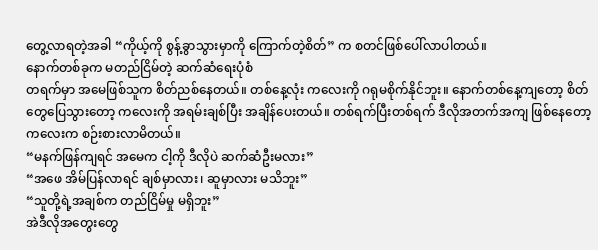တွေ့လာရတဲ့အခါ “ကိုယ့်ကို စွန့်ခွာသွားမှာကို ကြောက်တဲ့စိတ်” က စတင်ဖြစ်ပေါ်လာပါတယ်။
နောက်တစ်ခုက မတည်ငြိမ်တဲ့ ဆက်ဆံရေးပုံစံ
တရက်မှာ အမေဖြစ်သူက စိတ်ညစ်နေတယ်။ တစ်နေ့လုံး ကလေးကို ဂရုမစိုက်နိုင်ဘူး။ နောက်တစ်နေ့ကျတော့ စိတ်တွေပြေသွားတော့ ကလေးကို အရမ်းချစ်ပြီး အချိန်ပေးတယ်။ တစ်ရက်ပြီးတစ်ရက် ဒီလိုအတက်အကျ ဖြစ်နေတော့ ကလေးက စဉ်းစားလာမိတယ်။
“မနက်ဖြန်ကျရင် အမေက ငါ့ကို ဒီလိုပဲ ဆက်ဆံဦးမလား”
“အဖေ အိမ်ပြန်လာရင် ချစ်မှာလား၊ ဆူမှာလား မသိဘူး”
“သူတို့ရဲ့အချစ်က တည်ငြိမ်မှု မရှိဘူး”
အဲဒီလိုအတွေးတွေ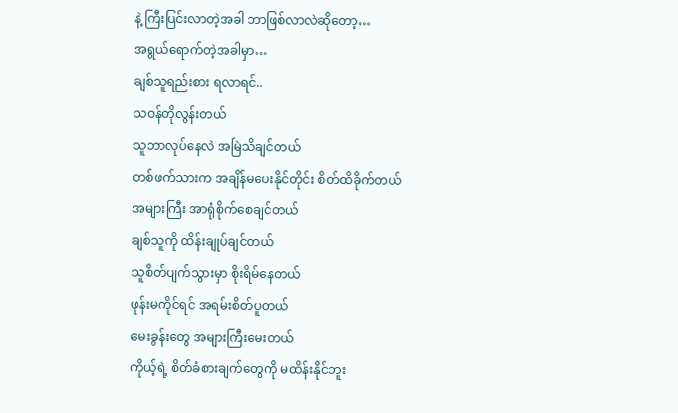နဲ့ ကြီးပြင်းလာတဲ့အခါ ဘာဖြစ်လာလဲဆိုတော့…
အရွယ်ရောက်တဲ့အခါမှာ…
ချစ်သူရည်းစား ရလာရင်..
သဝန်တိုလွန်းတယ်
သူဘာလုပ်နေလဲ အမြဲသိချင်တယ်
တစ်ဖက်သားက အချိန်မပေးနိုင်တိုင်း စိတ်ထိခိုက်တယ်
အများကြီး အာရုံစိုက်စေချင်တယ်
ချစ်သူကို ထိန်းချုပ်ချင်တယ်
သူစိတ်ပျက်သွားမှာ စိုးရိမ်နေတယ်
ဖုန်းမကိုင်ရင် အရမ်းစိတ်ပူတယ်
မေးခွန်းတွေ အများကြီးမေးတယ်
ကိုယ့်ရဲ့ စိတ်ခံစားချက်တွေကို မထိန်းနိုင်ဘူး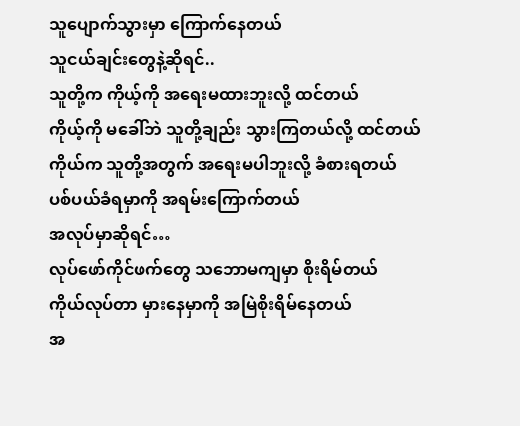သူပျောက်သွားမှာ ကြောက်နေတယ်
သူငယ်ချင်းတွေနဲ့ဆိုရင်..
သူတို့က ကိုယ့်ကို အရေးမထားဘူးလို့ ထင်တယ်
ကိုယ့်ကို မခေါ်ဘဲ သူတို့ချည်း သွားကြတယ်လို့ ထင်တယ်
ကိုယ်က သူတို့အတွက် အရေးမပါဘူးလို့ ခံစားရတယ်
ပစ်ပယ်ခံရမှာကို အရမ်းကြောက်တယ်
အလုပ်မှာဆိုရင်…
လုပ်ဖော်ကိုင်ဖက်တွေ သဘောမကျမှာ စိုးရိမ်တယ်
ကိုယ်လုပ်တာ မှားနေမှာကို အမြဲစိုးရိမ်နေတယ်
အ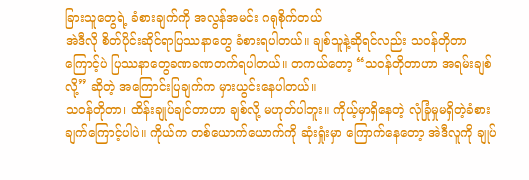ခြားသူတွေရဲ့ ခံစားချက်ကို အလွန်အမင်း ဂရုစိုက်တယ်
အဲဒီလို စိတ်ပိုင်းဆိုင်ရာပြဿနာတွေ ခံစားရပါတယ်။ ချစ်သူနဲ့ဆိုရင်လည်း သဝန်တိုတာကြောင့်ပဲ ပြဿနာတွေခဏခဏတက်ရပါတယ်။ တကယ်တော့ “သဝန်တိုတာဟာ အရမ်းချစ်လို့” ဆိုတဲ့ အကြောင်းပြချက်က မှားယွင်းနေပါတယ်။
သဝန်တိုတာ၊ ထိန်းချုပ်ချင်တာဟာ ချစ်လို့ မဟုတ်ပါဘူး။ ကိုယ့်မှာရှိနေတဲ့ လုံခြုံမှုမရှိတဲ့ခံစားချက်ကြောင့်ပါပဲ။ ကိုယ်က တစ်ယောက်ယောက်ကို ဆုံးရှုံးမှာ ကြောက်နေတော့ အဲဒီလူကို ချုပ်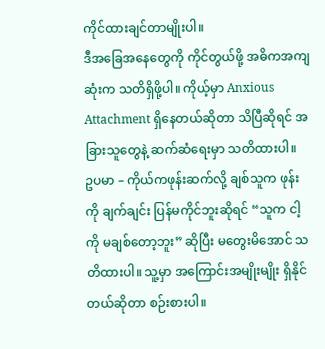ကိုင်ထားချင်တာမျိုးပါ။
ဒီအခြေအနေတွေကို ကိုင်တွယ်ဖို့ အဓိကအကျဆုံးက သတိရှိဖို့ပါ။ ကိုယ့်မှာ Anxious Attachment ရှိနေတယ်ဆိုတာ သိပြီဆိုရင် အခြားသူတွေနဲ့ ဆက်ဆံရေးမှာ သတိထားပါ။
ဥပမာ – ကိုယ်ကဖုန်းဆက်လို့ ချစ်သူက ဖုန်းကို ချက်ချင်း ပြန်မကိုင်ဘူးဆိုရင် “သူက ငါ့ကို မချစ်တော့ဘူး” ဆိုပြီး မတွေးမိအောင် သတိထားပါ။ သူ့မှာ အကြောင်းအမျိုးမျိုး ရှိနိုင်တယ်ဆိုတာ စဉ်းစားပါ။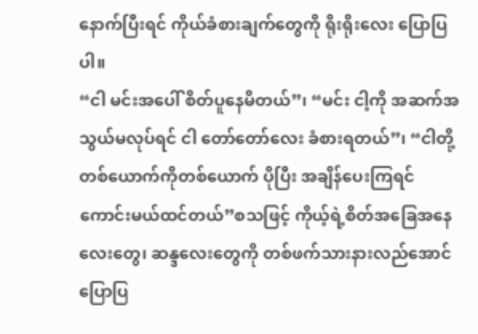နောက်ပြီးရင် ကိုယ်ခံစားချက်တွေကို ရိုးရိုးလေး ပြောပြပါ။
“ငါ မင်းအပေါ် စိတ်ပူနေမိတယ်”၊ “မင်း ငါ့ကို အဆက်အသွယ်မလုပ်ရင် ငါ တော်တော်လေး ခံစားရတယ်”၊ “ငါတို့ တစ်ယောက်ကိုတစ်ယောက် ပိုပြီး အချိန်ပေးကြရင် ကောင်းမယ်ထင်တယ်”စသဖြင့် ကိုယ့်ရဲ့စိတ်အခြေအနေလေးတွေ၊ ဆန္ဒလေးတွေကို တစ်ဖက်သားနားလည်အောင်ပြောပြ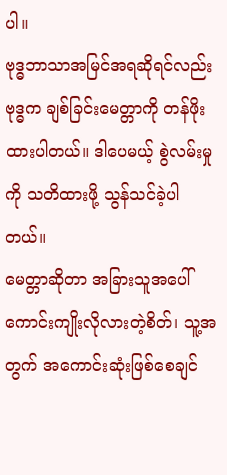ပါ။
ဗုဒ္ဓဘာသာအမြင်အရဆိုရင်လည်း
ဗုဒ္ဓက ချစ်ခြင်းမေတ္တာကို တန်ဖိုးထားပါတယ်။ ဒါပေမယ့် စွဲလမ်းမှုကို သတိထားဖို့ သွန်သင်ခဲ့ပါတယ်။
မေတ္တာဆိုတာ အခြားသူအပေါ် ကောင်းကျိုးလိုလားတဲ့စိတ်၊ သူ့အတွက် အကောင်းဆုံးဖြစ်စေချင်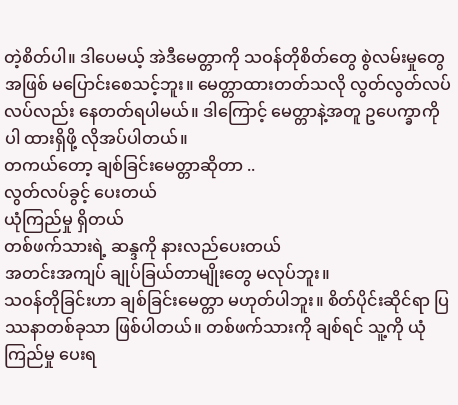တဲ့စိတ်ပါ။ ဒါပေမယ့် အဲဒီမေတ္တာကို သဝန်တိုစိတ်တွေ စွဲလမ်းမှုတွေအဖြစ် မပြောင်းစေသင့်ဘူး။ မေတ္တာထားတတ်သလို လွတ်လွတ်လပ်လပ်လည်း နေတတ်ရပါမယ်။ ဒါကြောင့် မေတ္တာနဲ့အတူ ဥပေက္ခာကိုပါ ထားရှိဖို့ လိုအပ်ပါတယ်။
တကယ်တော့ ချစ်ခြင်းမေတ္တာဆိုတာ ..
လွတ်လပ်ခွင့် ပေးတယ်
ယုံကြည်မှု ရှိတယ်
တစ်ဖက်သားရဲ့ ဆန္ဒကို နားလည်ပေးတယ်
အတင်းအကျပ် ချုပ်ခြယ်တာမျိုးတွေ မလုပ်ဘူး။
သဝန်တိုခြင်းဟာ ချစ်ခြင်းမေတ္တာ မဟုတ်ပါဘူး။ စိတ်ပိုင်းဆိုင်ရာ ပြဿနာတစ်ခုသာ ဖြစ်ပါတယ်။ တစ်ဖက်သားကို ချစ်ရင် သူ့ကို ယုံကြည်မှု ပေးရ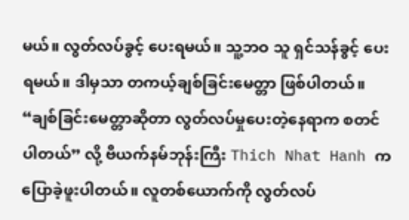မယ်။ လွတ်လပ်ခွင့် ပေးရမယ်။ သူ့ဘဝ သူ ရှင်သန်ခွင့် ပေးရမယ်။ ဒါမှသာ တကယ့်ချစ်ခြင်းမေတ္တာ ဖြစ်ပါတယ်။
“ချစ်ခြင်းမေတ္တာဆိုတာ လွတ်လပ်မှုပေးတဲ့နေရာက စတင်ပါတယ်” လို့ ဗီယက်နမ်ဘုန်းကြီး Thich Nhat Hanh က ပြောခဲ့ဖူးပါတယ်။ လူတစ်ယောက်ကို လွတ်လပ်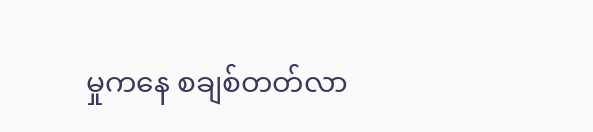မှုကနေ စချစ်တတ်လာ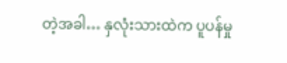တဲ့အခါ… နှလုံးသားထဲက ပူပန်မှု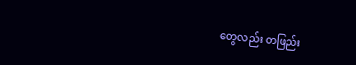တွေလည်း တဖြည်း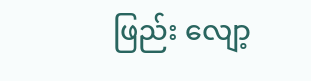ဖြည်း လျော့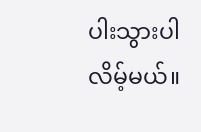ပါးသွားပါလိမ့်မယ်။